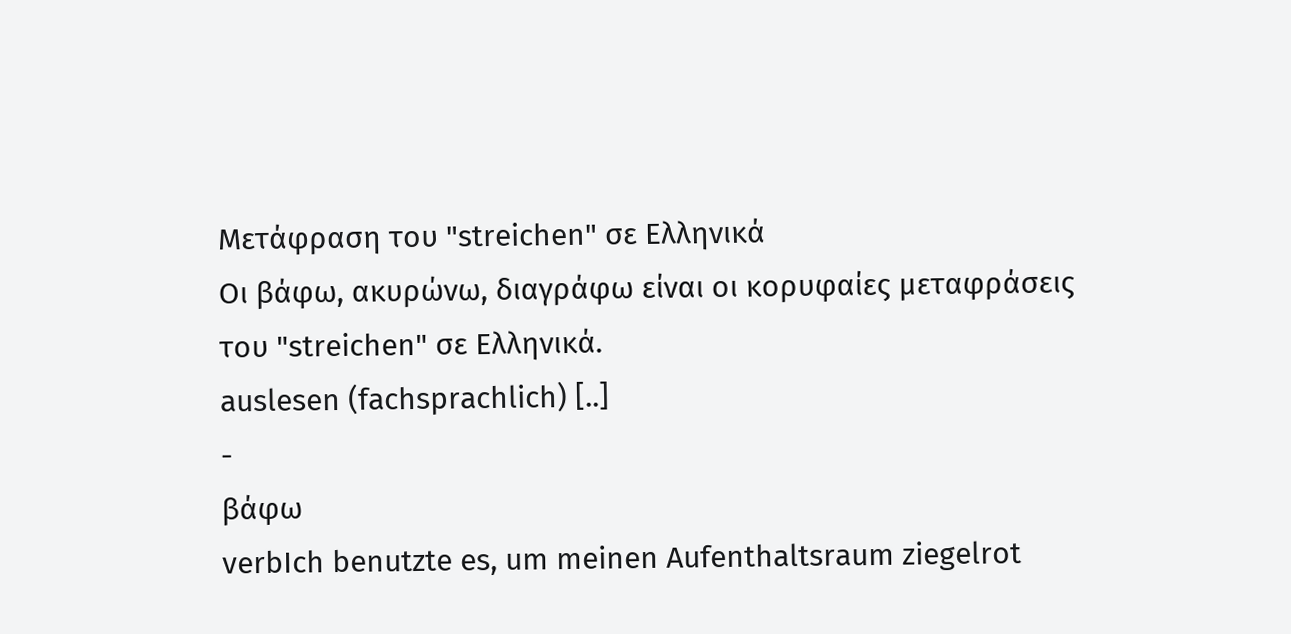Μετάφραση του "streichen" σε Ελληνικά
Οι βάφω, ακυρώνω, διαγράφω είναι οι κορυφαίες μεταφράσεις του "streichen" σε Ελληνικά.
auslesen (fachsprachlich) [..]
-
βάφω
verbIch benutzte es, um meinen Aufenthaltsraum ziegelrot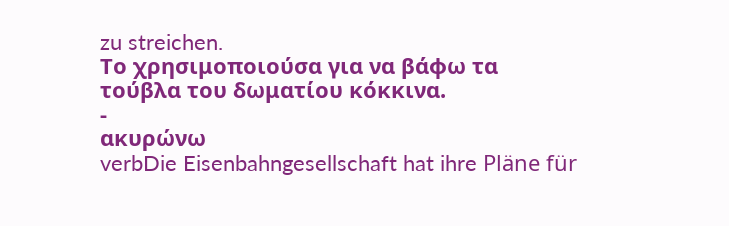zu streichen.
Το χρησιμοποιούσα για να βάφω τα τούβλα του δωματίου κόκκινα.
-
ακυρώνω
verbDie Eisenbahngesellschaft hat ihre Pläne für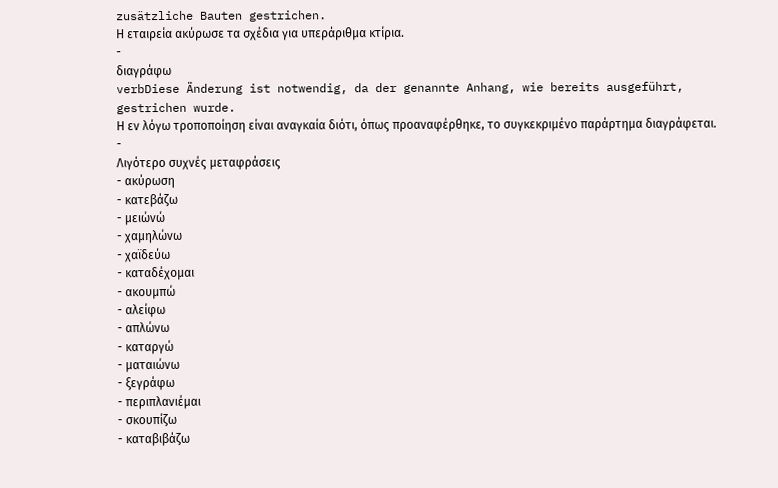zusätzliche Bauten gestrichen.
Η εταιρεία ακύρωσε τα σχέδια για υπεράριθμα κτίρια.
-
διαγράφω
verbDiese Änderung ist notwendig, da der genannte Anhang, wie bereits ausgeführt, gestrichen wurde.
Η εν λόγω τροποποίηση είναι αναγκαία διότι, όπως προαναφέρθηκε, το συγκεκριμένο παράρτημα διαγράφεται.
-
Λιγότερο συχνές μεταφράσεις
- ακύρωση
- κατεβάζω
- μειώνώ
- χαμηλώνω
- χαϊδεύω
- καταδέχομαι
- ακουμπώ
- αλείφω
- απλώνω
- καταργώ
- ματαιώνω
- ξεγράφω
- περιπλανιέμαι
- σκουπίζω
- καταβιβάζω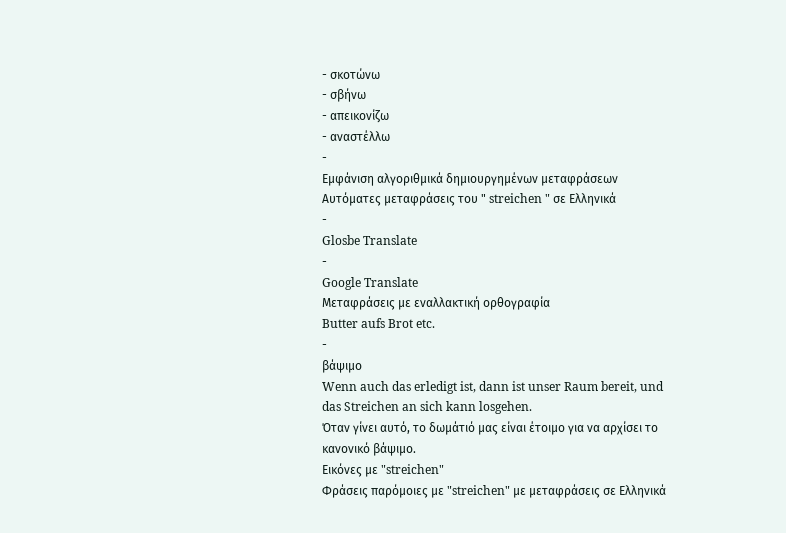- σκοτώνω
- σβήνω
- απεικονίζω
- αναστέλλω
-
Εμφάνιση αλγοριθμικά δημιουργημένων μεταφράσεων
Αυτόματες μεταφράσεις του " streichen " σε Ελληνικά
-
Glosbe Translate
-
Google Translate
Μεταφράσεις με εναλλακτική ορθογραφία
Butter aufs Brot etc.
-
βάψιμο
Wenn auch das erledigt ist, dann ist unser Raum bereit, und das Streichen an sich kann losgehen.
Όταν γίνει αυτό, το δωμάτιό μας είναι έτοιμο για να αρχίσει το κανονικό βάψιμο.
Εικόνες με "streichen"
Φράσεις παρόμοιες με "streichen" με μεταφράσεις σε Ελληνικά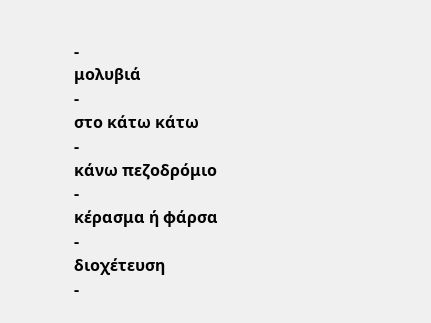-
μολυβιά
-
στο κάτω κάτω
-
κάνω πεζοδρόμιο
-
κέρασμα ή φάρσα
-
διοχέτευση
-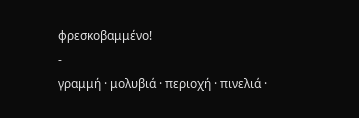φρεσκοβαμμένο!
-
γραμμή · μολυβιά · περιοχή · πινελιά ·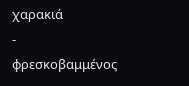χαρακιά
-
φρεσκοβαμμένος